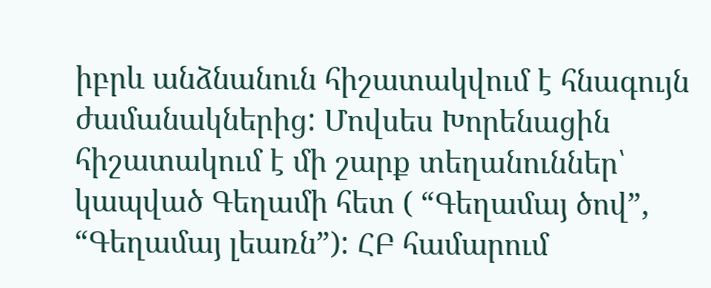իբրև անձնանուն հիշատակվում է հնագույն ժամանակներից: Մովսես Խորենացին հիշատակում է մի շարք տեղանուններ՝ կապված Գեղամի հետ ( “Գեղամայ ծով”, “Գեղամայ լեառն”): ՀԲ համարում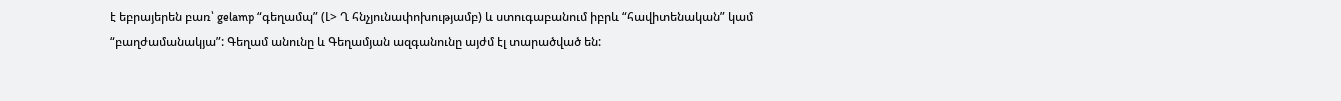է եբրայերեն բառ՝ gelamp “գեղամպ” (Լ> Ղ հնչյունափոխությամբ) և ստուգաբանում իբրև “հավիտենական” կամ “բաղժամանակյա”: Գեղամ անունը և Գեղամյան ազգանունը այժմ էլ տարածված են: